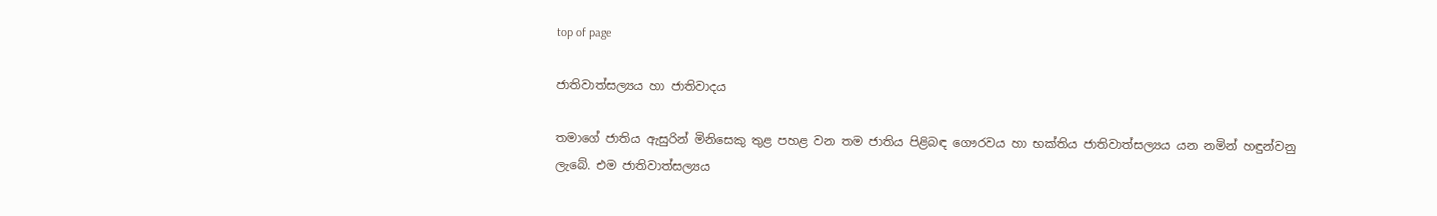top of page

ජාතිවාත්සල්‍යය හා ජාතිවාදය

තමාගේ ජාතිය ඇසුරින් මිනිසෙකු තුළ පහළ වන තම ජාතිය පිළිබඳ ගෞරවය හා භක්තිය ජාතිවාත්සල්‍යය යන නමින් හඳුන්වනු ලැබේ. එම ජාතිවාත්සල්‍යය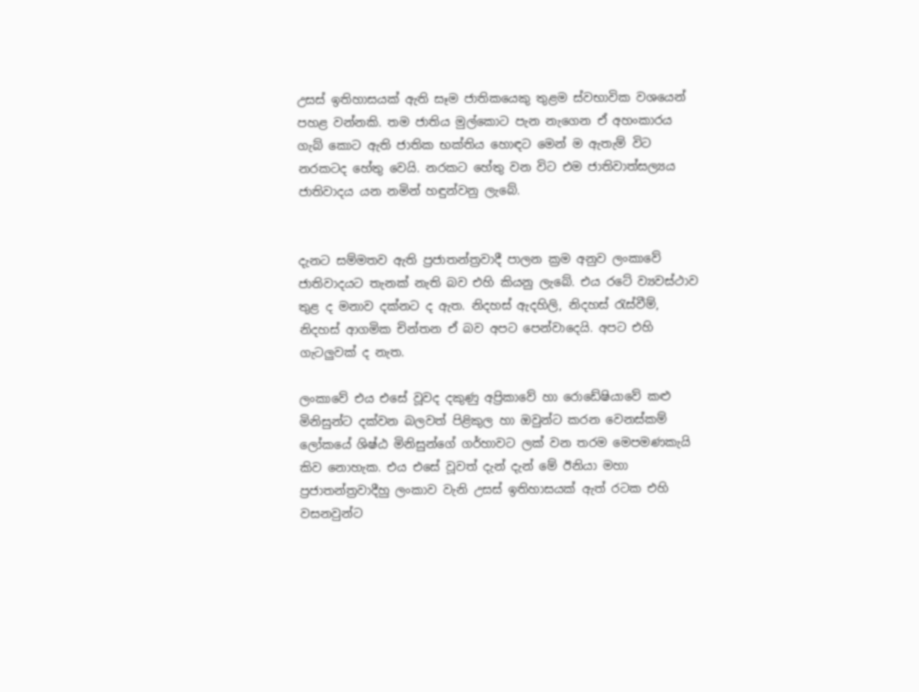උසස් ඉතිහාසයක් ඇති සෑම ජාතිකයෙකු තුළම ස්වභාවික වශයෙන් පහළ වන්නකි. තම ජාතිය මුල්කොට පැන නැගෙන ඒ අහංකාරය ගැබ් කොට ඇති ජාතික භක්තිය හොඳට මෙන් ම ඇතැම් විට නරකටද හේතු වෙයි. නරකට හේතු වන විට එම ජාතිවාත්සල්‍යය ජාතිවාදය යන නමින් හඳුන්වනු ලැබේ.


දැනට සම්මතව ඇති ප්‍රජාතන්ත්‍රවාදී පාලන ක්‍රම අනුව ලංකාවේ ජාතිවාදයට තැනක් නැති බව එහි කියනු ලැබේ. එය රටේ ව්‍යවස්ථාව තුළ ද මනාව දක්නට ද ඇත. නිදහස් ඇදහිලි, නිදහස් රැස්වීම්, නිදහස් ආගමික චින්තන ඒ බව අපට පෙන්වාදෙයි. අපට එහි ගැටලුවක් ද නැත.

ලංකාවේ එය එසේ වූවද දකුණු අප්‍රිකාවේ හා රොඩේෂියාවේ කළු මිනිසුන්ට දක්වන බලවත් පිළිකුල හා ඔවුන්ට කරන වෙනස්කම් ලෝකයේ ශිෂ්ඨ මිනිසුන්ගේ ගර්හාවට ලක් වන තරම මෙපමණකැයි කිව නොහැක. එය එසේ වූවත් දැන් දැන් මේ ඊනියා මහා ප්‍රජාතන්ත්‍රවාදීහු ලංකාව වැනි උසස් ඉතිහාසයක් ඇත් රටක එහි වසනවුන්ට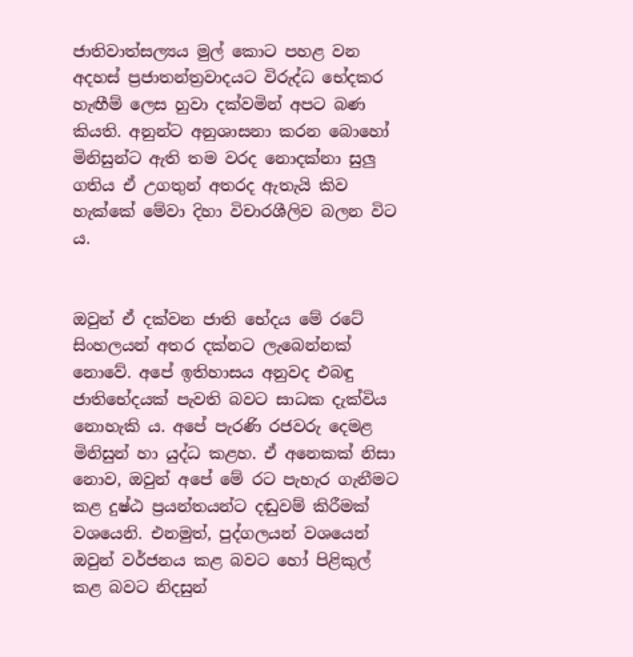ජාතිවාත්සල්‍යය මුල් කොට පහළ වන අදහස් ප්‍රජාතන්ත්‍රවාදයට විරුද්ධ භේදකර හැඟීම් ලෙස හුවා දක්වමින් අපට බණ කියති. අනුන්ට අනුශාසනා කරන බොහෝ මිනිසුන්ට ඇති තම වරද නොදක්නා සුලු ගතිය ඒ උගතුන් අතරද ඇතැයි කිව හැක්කේ මේවා දිහා විචාරශීලිව බලන විට ය.


ඔවුන් ඒ දක්වන ජාති භේදය මේ රටේ සිංහලයන් අතර දක්නට ලැබෙන්නක් නොවේ. අපේ ඉතිහාසය අනුවද එබඳු ජාතිභේදයක් පැවති බවට සාධක දැක්විය නොහැකි ය. අපේ පැරණි රජවරු දෙමළ මිනිසුන් හා යුද්ධ කළහ. ඒ අනෙකක් නිසා නොව, ඔවුන් අපේ මේ රට පැහැර ගැනීමට කළ දුෂ්ඨ ප්‍රයන්තයන්ට දඬුවම් කිරීමක් වශයෙනි. එනමුත්, පුද්ගලයන් වශයෙන් ඔවුන් වර්ජනය කළ බවට හෝ පිළිකුල් කළ බවට නිදසුන්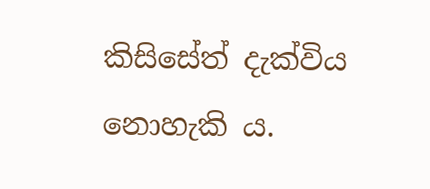කිසිසේත් දැක්විය නොහැකි ය.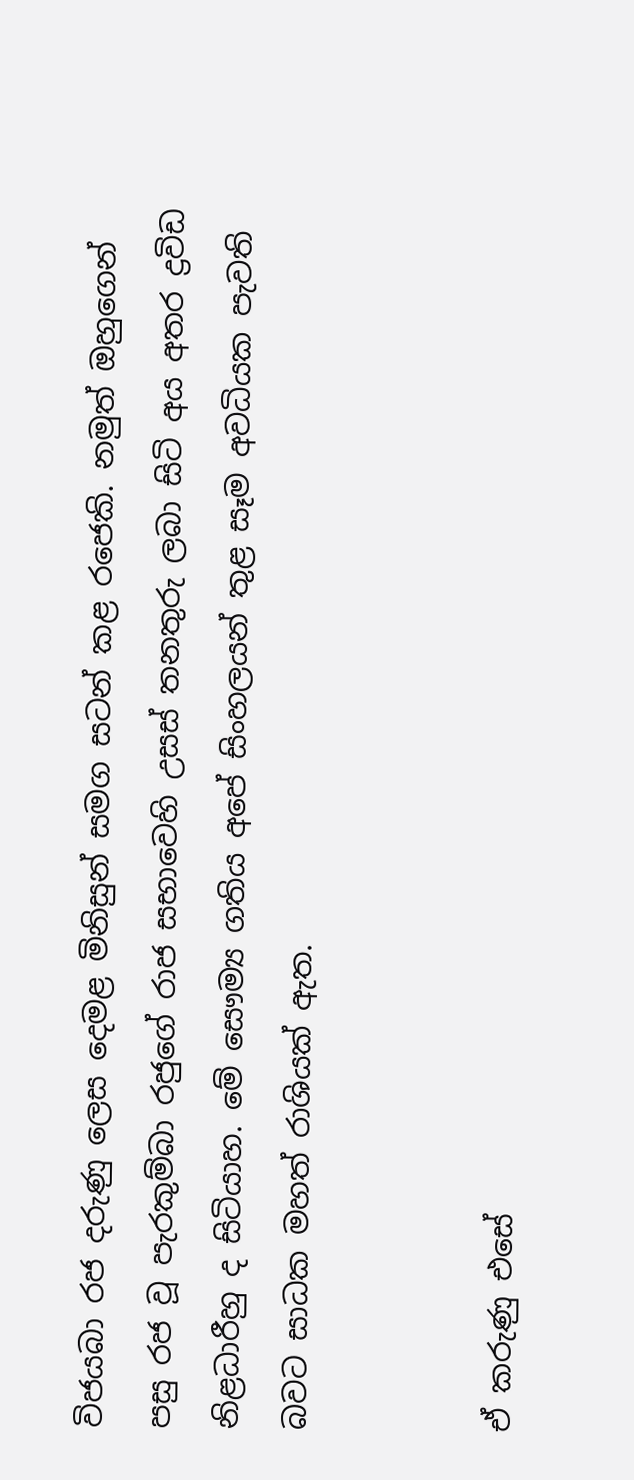විජයබා රජ දරුණු ලෙස දෙමළ මිනිසුන් සමග සටන් කළ රජෙකි. නමුත් ඔහුගෙන් පසු රජ වූ පැරකුම්බා රජුගේ රාජ සභාවෙහි උසස් තනතුරු ලබා සිටි අය අතර ද්‍රවිඩ නිළධාරීහු ද සිටියාහ. මේ සෞම්‍ය ගතිය අපේ සිංහලයන් තුළ සෑම අවධියක පැවති බවට සාධක මහත් රාශියක් ඇත.


ඒ කරුණු එසේ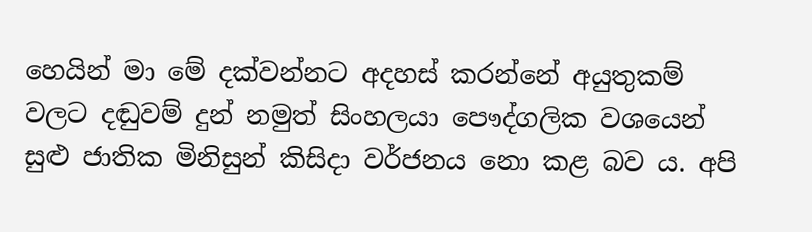හෙයින් මා මේ දක්වන්නට අදහස් කරන්නේ අයුතුකම් වලට දඬුවම් දුන් නමුත් සිංහලයා පෞද්ගලික වශයෙන් සුළු ජාතික මිනිසුන් කිසිදා වර්ජනය නො කළ බව ය. අපි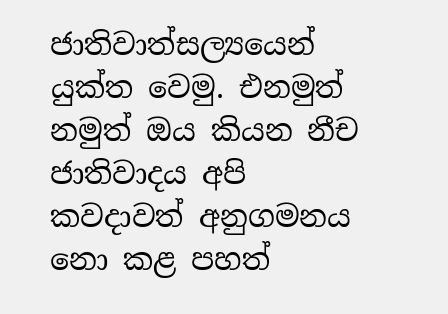ජාතිවාත්සල්‍යයෙන් යුක්ත වෙමු. එනමුත් නමුත් ඔය කියන නීච ජාතිවාදය අපි කවදාවත් අනුගමනය නො කළ පහත්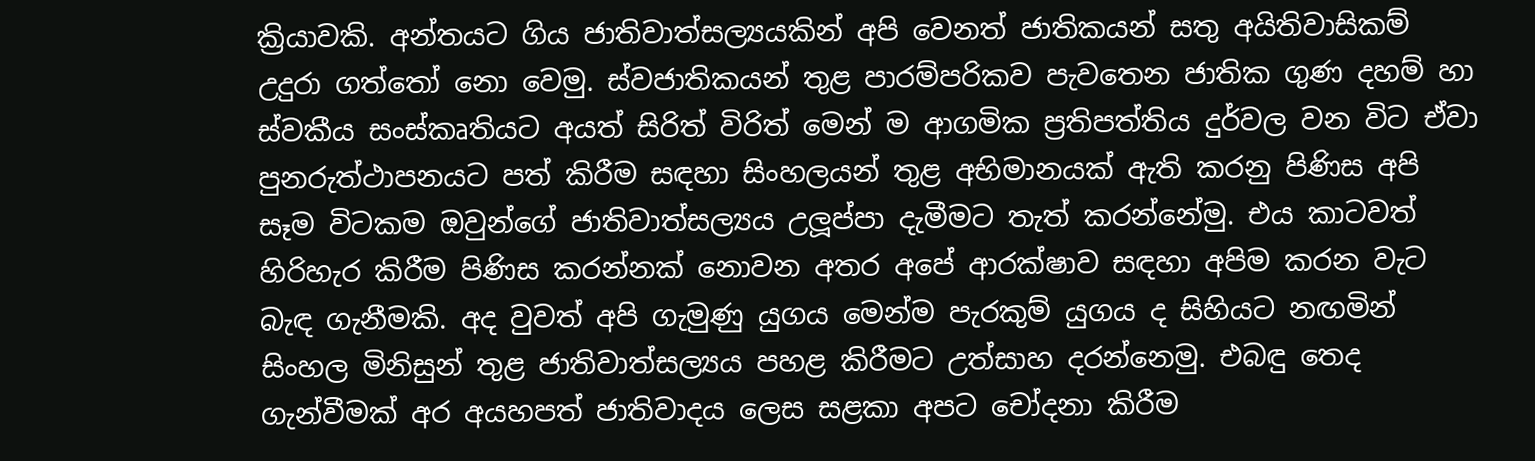ක්‍රියාවකි. අන්තයට ගිය ජාතිවාත්සල්‍යයකින් අපි වෙනත් ජාතිකයන් සතු අයිතිවාසිකම් උදුරා ගත්තෝ නො වෙමු. ස්වජාතිකයන් තුළ පාරම්පරිකව පැවතෙන ජාතික ගුණ දහම් හා ස්වකීය සංස්කෘතියට අයත් සිරිත් විරිත් මෙන් ම ආගමික ප්‍රතිපත්තිය දුර්වල වන විට ඒවා පුනරුත්ථාපනයට පත් කිරීම සඳහා සිංහලයන් තුළ අභිමානයක් ඇති කරනු පිණිස අපි සෑම විටකම ඔවුන්ගේ ජාතිවාත්සල්‍යය උලූප්පා දැමීමට තැත් කරන්නේමු. එය කාටවත් හිරිහැර කිරීම පිණිස කරන්නක් නොවන අතර අපේ ආරක්ෂාව සඳහා අපිම කරන වැට බැඳ ගැනීමකි. අද වුවත් අපි ගැමුණු යුගය මෙන්ම පැරකුම් යුගය ද සිහියට නඟමින් සිංහල මිනිසුන් තුළ ජාතිවාත්සල්‍යය පහළ කිරීමට උත්සාහ දරන්නෙමු. එබඳු තෙද ගැන්වීමක් අර අයහපත් ජාතිවාදය ලෙස සළකා අපට චෝදනා කිරීම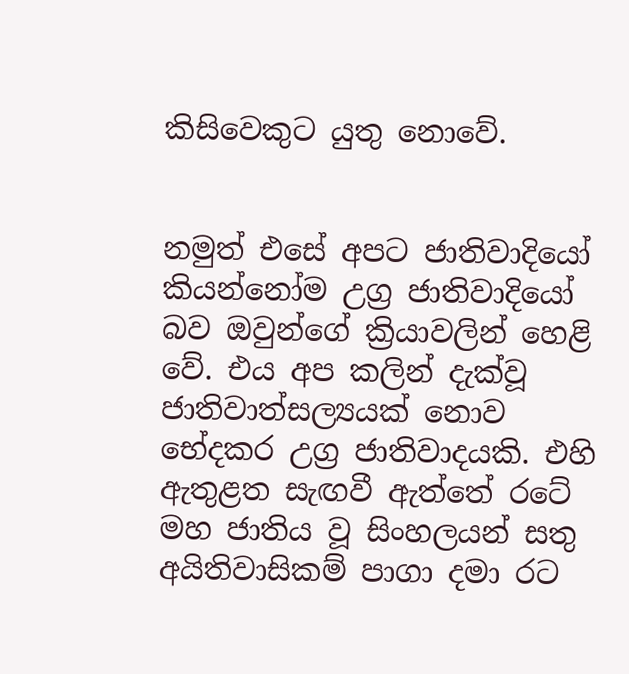කිසිවෙකුට යුතු නොවේ.


නමුත් එසේ අපට ජාතිවාදියෝ කියන්නෝම උග්‍ර ජාතිවාදියෝ බව ඔවුන්ගේ ක්‍රියාවලින් හෙළි වේ. එය අප කලින් දැක්වූ ජාතිවාත්සල්‍යයක් නොව භේදකර උග්‍ර ජාතිවාදයකි. එහි ඇතුළත සැඟවී ඇත්තේ රටේ මහ ජාතිය වූ සිංහලයන් සතු අයිතිවාසිකම් පාගා දමා රට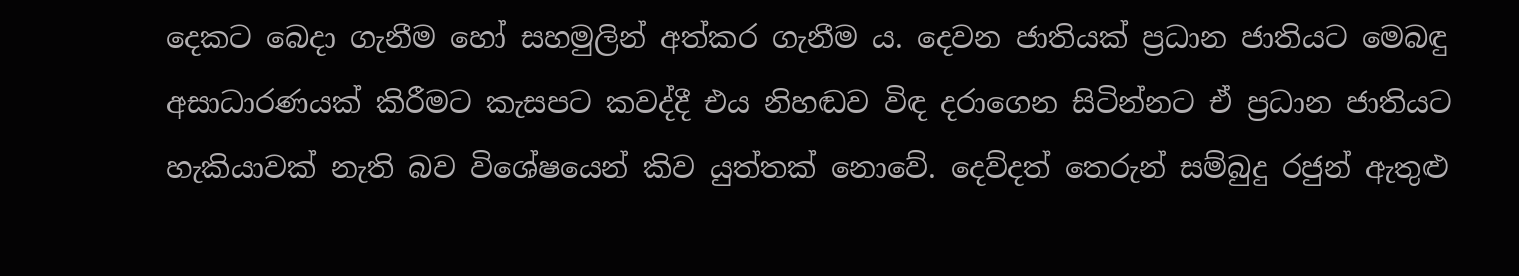දෙකට බෙදා ගැනීම හෝ සහමුලින් අත්කර ගැනීම ය. දෙවන ජාතියක් ප්‍රධාන ජාතියට මෙබඳු අසාධාරණයක් කිරීමට කැසපට කවද්දී එය නිහඬව විඳ දරාගෙන සිටින්නට ඒ ප්‍රධාන ජාතියට හැකියාවක් නැති බව විශේෂයෙන් කිව යුත්තක් නොවේ. දෙව්දත් තෙරුන් සම්බුදු රජුන් ඇතුළු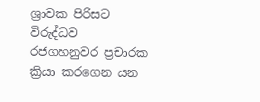ශ්‍රාවක පිරිසට විරුද්ධව රජගහනුවර ප්‍රචාරක ක්‍රියා කරගෙන යන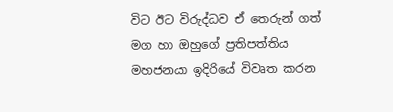විට ඊට විරුද්ධව ඒ තෙරුන් ගත් මග හා ඔහුගේ ප්‍රතිපත්තිය මහජනයා ඉදිරියේ විවෘත කරන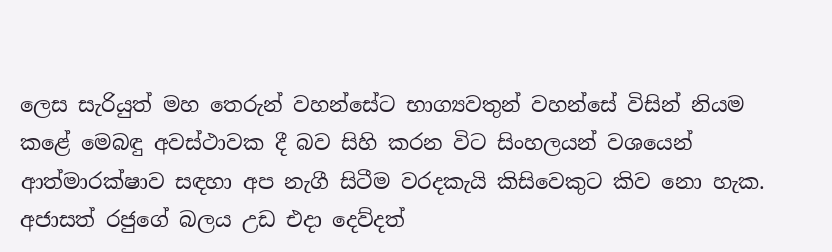ලෙස සැරියුත් මහ තෙරුන් වහන්සේට භාග්‍යවතුන් වහන්සේ විසින් නියම කළේ මෙබඳු අවස්ථාවක දී බව සිහි කරන විට සිංහලයන් වශයෙන් ආත්මාරක්ෂාව සඳහා අප නැගී සිටීම වරදකැයි කිසිවෙකුට කිව නො හැක. අජාසත් රජුගේ බලය උඩ එදා දෙව්දත්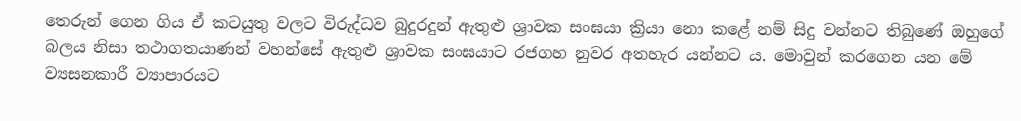තෙරුන් ගෙන ගිය ඒ කටයුතු වලට විරුද්ධව බුදුරදුන් ඇතුළු ශ්‍රාවක සංඝයා ක්‍රියා නො කළේ නම් සිදු වන්නට තිබුණේ ඔහුගේ බලය නිසා තථාගතයාණන් වහන්සේ ඇතුළු ශ්‍රාවක සංඝයාට රජගහ නුවර අතහැර යන්නට ය. මොවුන් කරගෙන යන මේ ව්‍යසනකාරී ව්‍යාපාරයට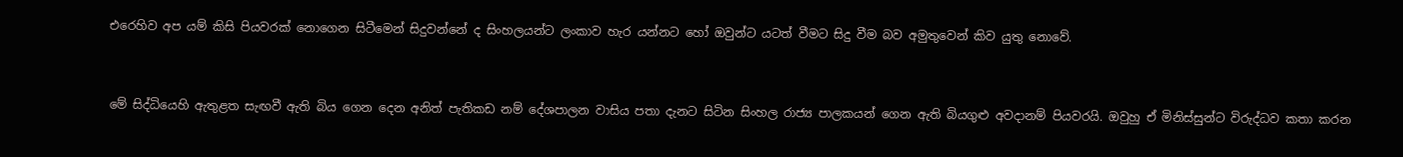එරෙහිව අප යම් කිසි පියවරක් නොගෙන සිටීමෙන් සිදුවන්නේ ද සිංහලයන්ට ලංකාව හැර යන්නට හෝ ඔවුන්ට යටත් වීමට සිදු වීම බව අමුතුවෙන් කිව යුතු නොවේ.


මේ සිද්ධියෙහි ඇතුළත සැඟවී ඇති බිය ගෙන දෙන අනිත් පැතිකඩ නම් දේශපාලන වාසිය පතා දැනට සිටින සිංහල රාජ්‍ය පාලකයන් ගෙන ඇති බියගුළු අවදානම් පියවරයි. ඔවුහු ඒ මිනිස්සුන්ට විරුද්ධව කතා කරන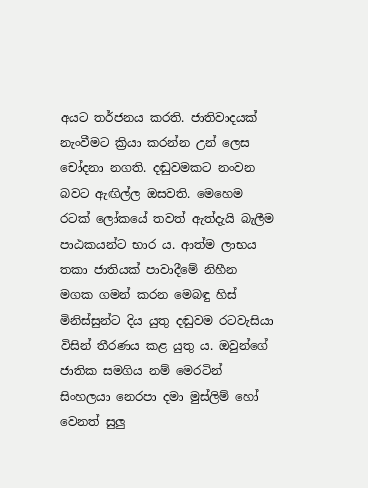අයට තර්ජනය කරති. ජාතිවාදයක් නැංවීමට ක්‍රියා කරන්න උන් ලෙස චෝදනා නගති. දඬුවමකට නංවන බවට ඇඟිල්ල ඔසවති. මෙහෙම රටක් ලෝකයේ තවත් ඇත්දැයි බැලීම පාඨකයන්ට භාර ය. ආත්ම ලාභය තකා ජාතියක් පාවාදීමේ නිහීන මගක ගමන් කරන මෙබඳු හිස් මිනිස්සුන්ට දිය යුතු දඬුවම රටවැසියා විසින් තීරණය කළ යුතු ය. ඔවුන්ගේ ජාතික සමගිය නම් මෙරටින් සිංහලයා නෙරපා දමා මුස්ලිම් හෝ වෙනත් සුලු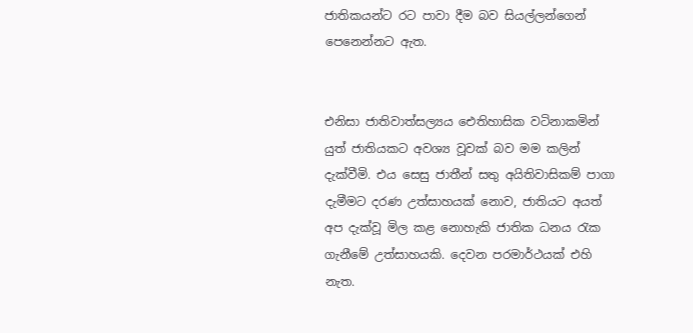ජාතිකයන්ට රට පාවා දීම බව සියල්ලන්ගෙන් පෙනෙන්නට ඇත.


එනිසා ජාතිවාත්සල්‍යය ඓතිහාසික වටිනාකමින් යුත් ජාතියකට අවශ්‍ය වූවක් බව මම කලින් දැක්වීමි. එය සෙසු ජාතීන් සතු අයිතිවාසිකම් පාගා දැමීමට දරණ උත්සාහයක් නොව, ජාතියට අයත් අප දැක්වූ මිල කළ නොහැකි ජාතික ධනය රැක ගැනීමේ උත්සාහයකි. දෙවන පරමාර්ථයක් එහි නැත.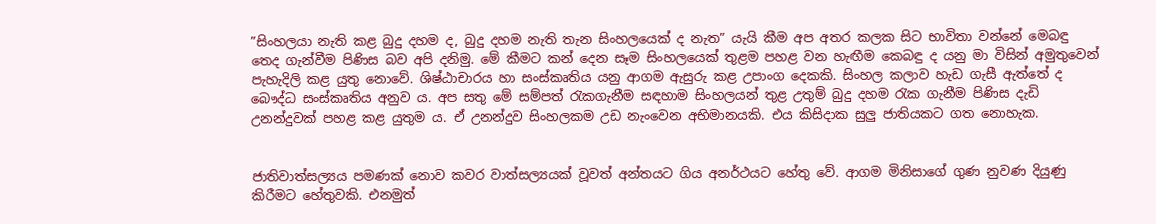”සිංහලයා නැති කළ බුදු දහම ද, බුදු දහම නැති තැන සිංහලයෙක් ද නැත” යැයි කීම අප අතර කලක සිට භාවිතා වන්නේ මෙබඳු තෙද ගැන්වීම පිණිස බව අපි දනිමු. මේ කීමට කන් දෙන සෑම සිංහලයෙක් තුළම පහළ වන හැඟීම කෙබඳු ද යනු මා විසින් අමුතුවෙන් පැහැදිලි කළ යුතු නොවේ. ශිෂ්ඨාචාරය හා සංස්කෘතිය යනු ආගම ඇසුරු කළ උපාංග දෙකකි. සිංහල කලාව හැඩ ගැසී ඇත්තේ ද බෞද්ධ සංස්කෘතිය අනුව ය. අප සතු මේ සම්පත් රැකගැනීම සඳහාම සිංහලයන් තුළ උතුම් බුදු දහම රැක ගැනීම පිණිස දැඩි උනන්දුවක් පහළ කළ යුතුම ය. ඒ උනන්දුව සිංහලකම උඩ නැංවෙන අභිමානයකි. එය කිසිදාක සුලු ජාතියකට ගත නොහැක.


ජාතිවාත්සල්‍යය පමණක් නොව කවර වාත්සල්‍යයක් වූවත් අන්තයට ගිය අනර්ථයට හේතු වේ. ආගම මිනිසාගේ ගුණ නුවණ දියුණු කිරීමට හේතුවකි. එනමුත්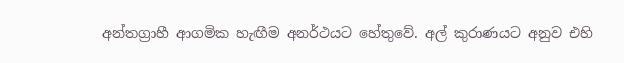අන්තග්‍රාහී ආගමික හැඟීම අනර්ථයට හේතුවේ. අල් කුරාණයට අනුව එහි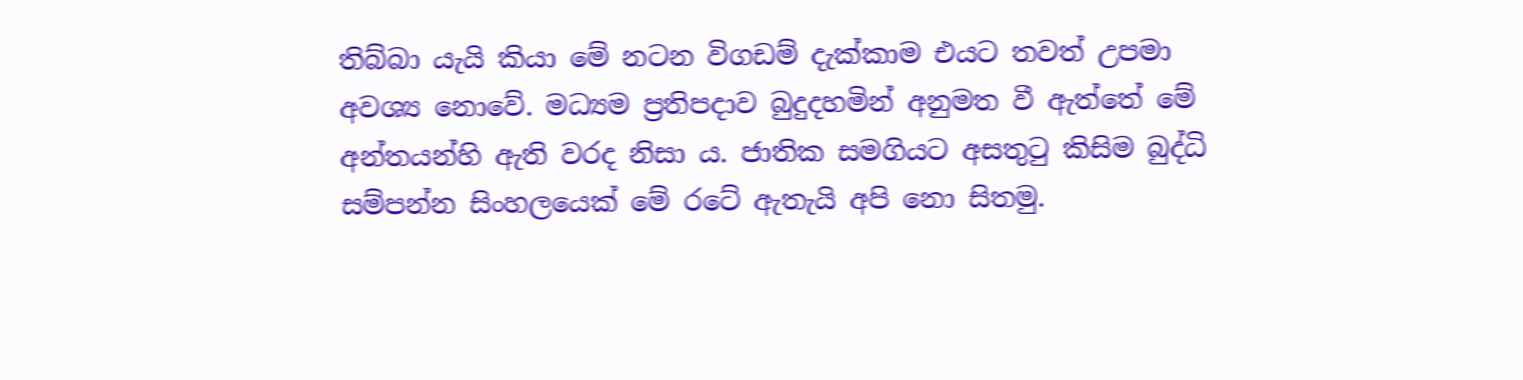තිබ්බා යැයි කියා මේ නටන විගඩම් දැක්කාම එයට තවත් උපමා අවශ්‍ය නොවේ. මධ්‍යම ප්‍රතිපදාව බුදුදහමින් අනුමත වී ඇත්තේ මේ අන්තයන්හි ඇති වරද නිසා ය. ජාතික සමගියට අසතුටු කිසිම බුද්ධි සම්පන්න සිංහලයෙක් මේ රටේ ඇතැයි අපි නො සිතමු.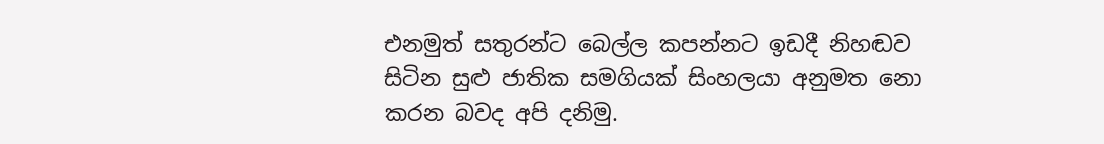එනමුත් සතුරන්ට බෙල්ල කපන්නට ඉඩදී නිහඬව සිටින සුළු ජාතික සමගියක් සිංහලයා අනුමත නො කරන බවද අපි දනිමු.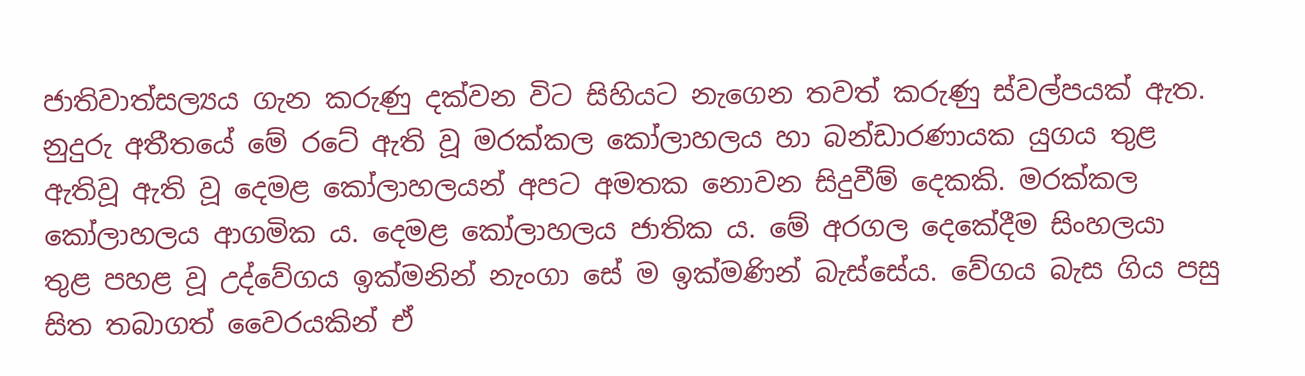ජාතිවාත්සල්‍යය ගැන කරුණු දක්වන විට සිහියට නැගෙන තවත් කරුණු ස්වල්පයක් ඇත. නුදුරු අතීතයේ මේ රටේ ඇති වූ මරක්කල කෝලාහලය හා බන්ඩාරණායක යුගය තුළ ඇතිවූ ඇති වූ දෙමළ කෝලාහලයන් අපට අමතක නොවන සිදුවීම් දෙකකි. මරක්කල කෝලාහලය ආගමික ය. දෙමළ කෝලාහලය ජාතික ය. මේ අරගල දෙකේදීම සිංහලයා තුළ පහළ වූ උද්වේගය ඉක්මනින් නැංගා සේ ම ඉක්මණින් බැස්සේය. වේගය බැස ගිය පසු සිත තබාගත් වෛරයකින් ඒ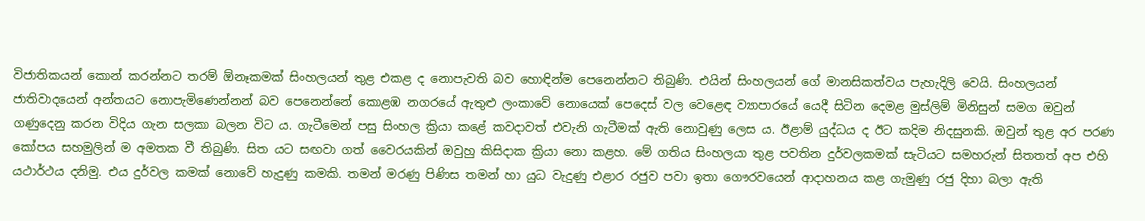විජාතිකයන් කොන් කරන්නට තරම් ඕනෑකමක් සිංහලයන් තුළ එකළ ද නොපැවති බව හොඳින්ම පෙනෙන්නට තිබුණි. එයින් සිංහලයන් ගේ මානසිකත්වය පැහැදිලි වෙයි. සිංහලයන් ජාතිවාදයෙන් අන්තයට නොපැමිණෙන්නන් බව පෙනෙන්නේ කොළඹ නගරයේ ඇතුළු ලංකාවේ නොයෙක් පෙදෙස් වල වෙළෙඳ ව්‍යාපාරයේ යෙදී සිටින දෙමළ මුස්ලිම් මිනිසුන් සමග ඔවුන් ගණුදෙනු කරන විදිය ගැන සලකා බලන විට ය. ගැටීමෙන් පසු සිංහල ක්‍රියා කළේ කවදාවත් එවැනි ගැටීමක් ඇති නොවුණු ලෙස ය. ඊළාම් යුද්ධය ද ඊට කදිම නිදසුනකි. ඔවුන් තුළ අර පරණ කෝපය සහමුලින් ම අමතක වී තිබුණි. සිත යට සඟවා ගත් වෛරයකින් ඔවුහු කිසිදාක ක්‍රියා නො කළහ. මේ ගතිය සිංහලයා තුළ පවතින දුර්වලකමක් සැටියට සමහරුන් සිතතත් අප එහි යථාර්ථය දනිමු. එය දුර්වල කමක් නොවේ හැදුණු කමකි. තමන් මරණු පිණිස තමන් හා යුධ වැදුණු එළාර රජුව පවා ඉතා ගෞරවයෙන් ආදාහනය කළ ගැමුණු රජු දිහා බලා ඇති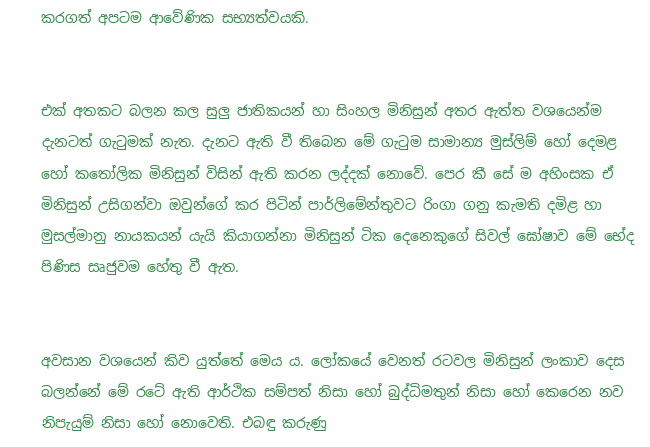කරගත් අපටම ආවේණික සභ්‍යත්වයකි.


එක් අතකට බලන කල සුලු ජාතිකයන් හා සිංහල මිනිසුන් අතර ඇත්ත වශයෙන්ම දැනටත් ගැටුමක් නැත. දැනට ඇති වී තිබෙන මේ ගැටුම සාමාන්‍ය මුස්ලිම් හෝ දෙමළ හෝ කතෝලික මිනිසුන් විසින් ඇති කරන ලද්දක් නොවේ. පෙර කී සේ ම අහිංසක ඒ මිනිසුන් උසිගන්වා ඔවුන්ගේ කර පිටින් පාර්ලිමේන්තුවට රිංගා ගනු කැමති දමිළ හා මුසල්මානු නායකයන් යැයි කියාගන්නා මිනිසුන් ටික දෙනෙකුගේ සිවල් ඝෝෂාව මේ භේද පිණිස සෘජුවම හේතු වී ඇත.


අවසාන වශයෙන් කිව යුත්තේ මෙය ය. ලෝකයේ වෙනත් රටවල මිනිසුන් ලංකාව දෙස බලන්නේ මේ රටේ ඇති ආර්ථික සම්පත් නිසා හෝ බුද්ධිමතුන් නිසා හෝ කෙරෙන නව නිපැයුම් නිසා හෝ නොවෙති. එබඳු කරුණු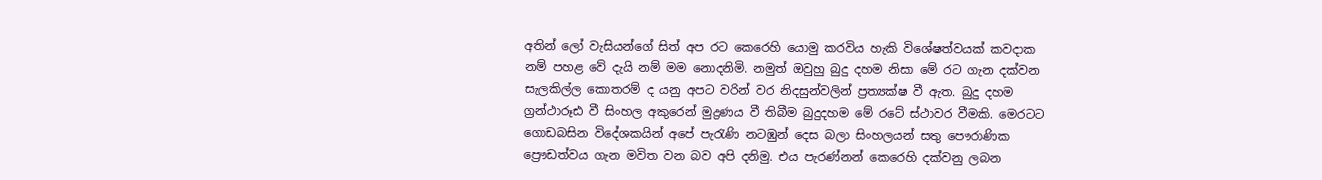අතින් ලෝ වැසියන්ගේ සිත් අප රට කෙරෙහි යොමු කරවිය හැකි විශේෂත්වයක් කවදාක නම් පහළ වේ දැයි නම් මම නොදනිමි. නමුත් ඔවුහු බුදු දහම නිසා මේ රට ගැන දක්වන සැලකිල්ල කොතරම් ද යනු අපට වරින් වර නිදසුන්වලින් ප්‍රත්‍යක්ෂ වී ඇත. බුදු දහම ග්‍රන්ථාරූඪ වී සිංහල අකුරෙන් මුද්‍රණය වී තිබීම බුදුදහම මේ රටේ ස්ථාවර වීමකි. මෙරටට ගොඩබසින විදේශකයින් අපේ පැරැණි නටඹුන් දෙස බලා සිංහලයන් සතු පෞරාණික ප්‍රෞඩත්වය ගැන මවිත වන බව අපි දනිමු. එය පැරණ්නන් කෙරෙහි දක්වනු ලබන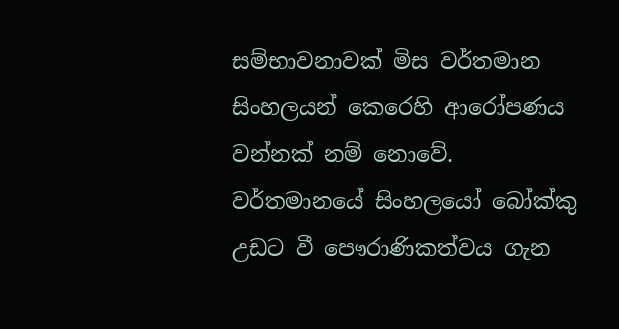සම්භාවනාවක් මිස වර්තමාන සිංහලයන් කෙරෙහි ආරෝපණය වන්නක් නම් නොවේ. වර්තමානයේ සිංහලයෝ බෝක්කු උඩට වී පෞරාණිකත්වය ගැන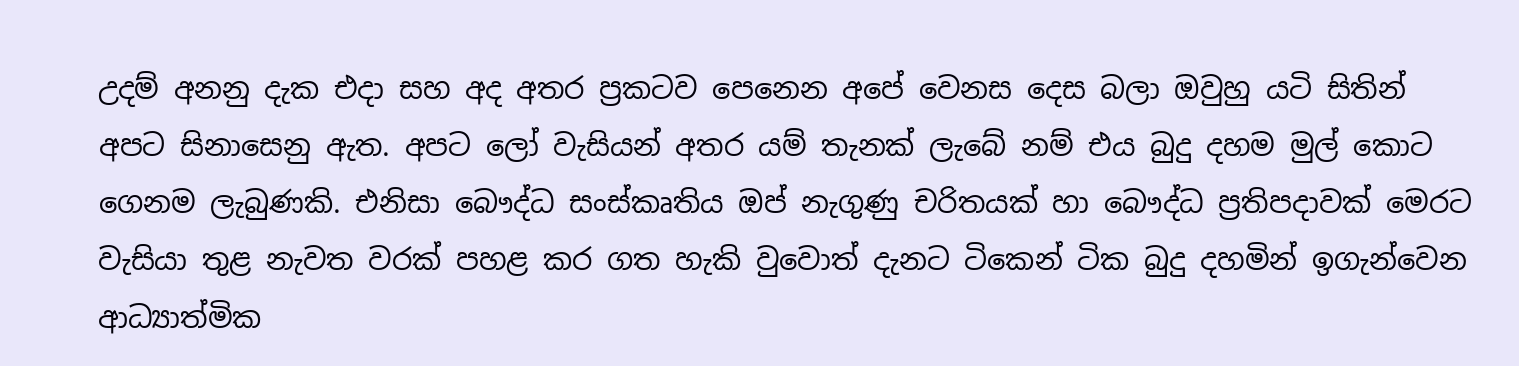උදම් අනනු දැක එදා සහ අද අතර ප්‍රකටව පෙනෙන අපේ වෙනස දෙස බලා ඔවුහු යටි සිතින් අපට සිනාසෙනු ඇත. අපට ලෝ වැසියන් අතර යම් තැනක් ලැබේ නම් එය බුදු දහම මුල් කොට ගෙනම ලැබුණකි. එනිසා බෞද්ධ සංස්කෘතිය ඔප් නැගුණු චරිතයක් හා බෞද්ධ ප්‍රතිපදාවක් මෙරට වැසියා තුළ නැවත වරක් පහළ කර ගත හැකි වුවොත් දැනට ටිකෙන් ටික බුදු දහමින් ඉගැන්වෙන ආධ්‍යාත්මික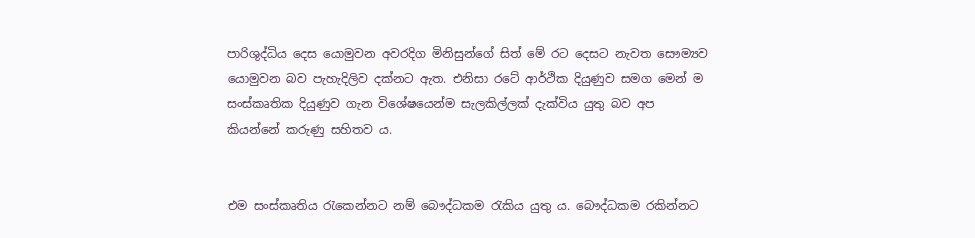පාරිශුද්ධිය දෙස යොමුවන අවරදිග මිනිසුන්ගේ සිත් මේ රට දෙසට නැවත සෞම්‍යව යොමුවන බව පැහැදිලිව දක්නට ඇත. එනිසා රටේ ආර්ථික දියුණුව සමග මෙන් ම සංස්කෘතික දියුණුව ගැන විශේෂයෙන්ම සැලකිල්ලක් දැක්විය යුතු බව අප කියන්නේ කරුණු සහිතව ය.


එම සංස්කෘතිය රැකෙන්නට නම් බෞද්ධකම රැකිය යුතු ය. බෞද්ධකම රකින්නට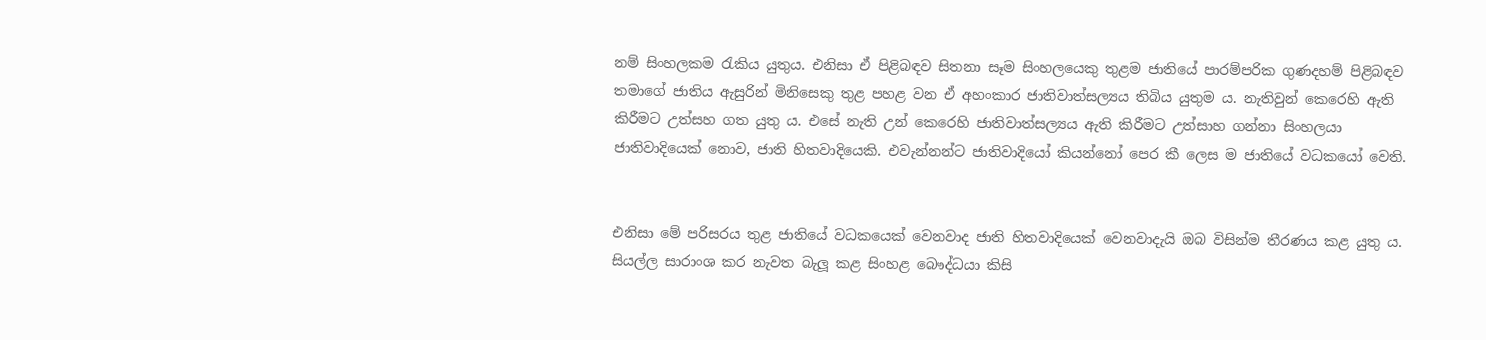නම් සිංහලකම රැකිය යුතුය. එනිසා ඒ පිළිබඳව සිතනා සෑම සිංහලයෙකු තුළම ජාතියේ පාරම්පරික ගුණදහම් පිළිබඳව තමාගේ ජාතිය ඇසුරින් මිනිසෙකු තුළ පහළ වන ඒ අහංකාර ජාතිවාත්සල්‍යය තිබිය යුතුම ය. නැතිවුන් කෙරෙහි ඇති කිරීමට උත්සහ ගත යුතු ය. එසේ නැති උන් කෙරෙහි ජාතිවාත්සල්‍යය ඇති කිරීමට උත්සාහ ගන්නා සිංහලයා ජාතිවාදියෙක් නොව, ජාති හිතවාදියෙකි. එවැන්නන්ට ජාතිවාදියෝ කියන්නෝ පෙර කී ලෙස ම ජාතියේ වධකයෝ වෙති.


එනිසා මේ පරිසරය තුළ ජාතියේ වධකයෙක් වෙනවාද ජාති හිතවාදියෙක් වෙනවාදැයි ඔබ විසින්ම තීරණය කළ යුතු ය. සියල්ල සාරාංශ කර නැවත බැලූ කළ සිංහළ බෞද්ධයා කිසි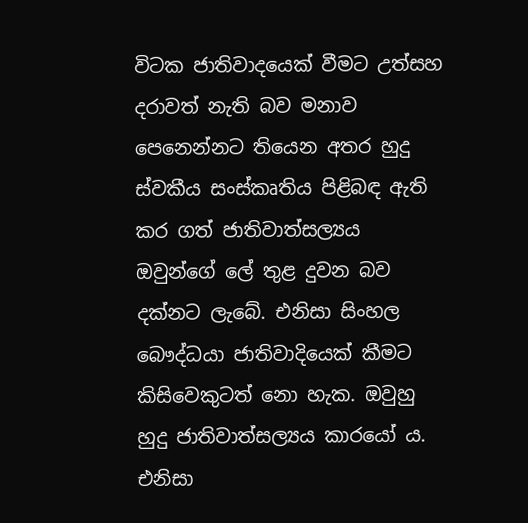විටක ජාතිවාදයෙක් වීමට උත්සහ දරාවත් නැති බව මනාව පෙනෙන්නට තියෙන අතර හුදු ස්වකීය සංස්කෘතිය පිළිබඳ ඇති කර ගත් ජාතිවාත්සල්‍යය ඔවුන්ගේ ලේ තුළ දුවන බව දක්නට ලැබේ. එනිසා සිංහල බෞද්ධයා ජාතිවාදියෙක් කීමට කිසිවෙකුටත් නො හැක. ඔවුහු හුදු ජාතිවාත්සල්‍යය කාරයෝ ය. එනිසා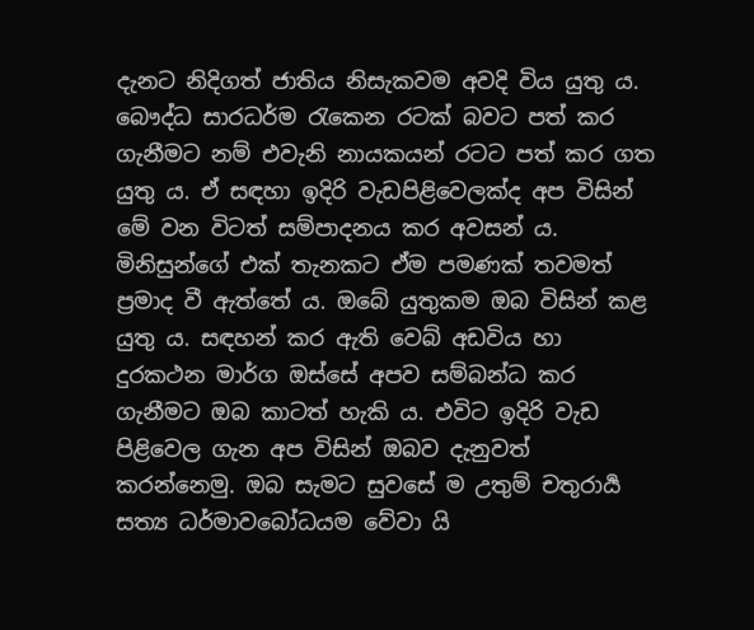දැනට නිදිගත් ජාතිය නිසැකවම අවදි විය යුතු ය. බෞද්ධ සාරධර්ම රැකෙන රටක් බවට පත් කර ගැනීමට නම් එවැනි නායකයන් රටට පත් කර ගත යුතු ය. ඒ සඳහා ඉදිරි වැඩපිළිවෙලක්ද අප විසින් මේ වන විටත් සම්පාදනය කර අවසන් ය. මිනිසුන්ගේ එක් තැනකට ඒම පමණක් තවමත් ප්‍රමාද වී ඇත්තේ ය. ඔබේ යුතුකම ඔබ විසින් කළ යුතු ය. සඳහන් කර ඇති වෙබ් අඩවිය හා දුරකථන මාර්ග ඔස්සේ අපව සම්බන්ධ කර ගැනීමට ඔබ කාටත් හැකි ය. එවිට ඉදිරි වැඩ පිළිවෙල ගැන අප විසින් ඔබව දැනුවත් කරන්නෙමු. ඔබ සැමට සුවසේ ම උතුම් චතුරාර්‍ය සත්‍ය ධර්මාවබෝධයම වේවා යි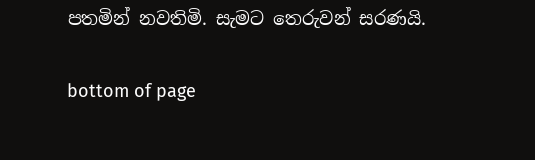පතමින් නවතිමි. සැමට තෙරුවන් සරණයි.


bottom of page